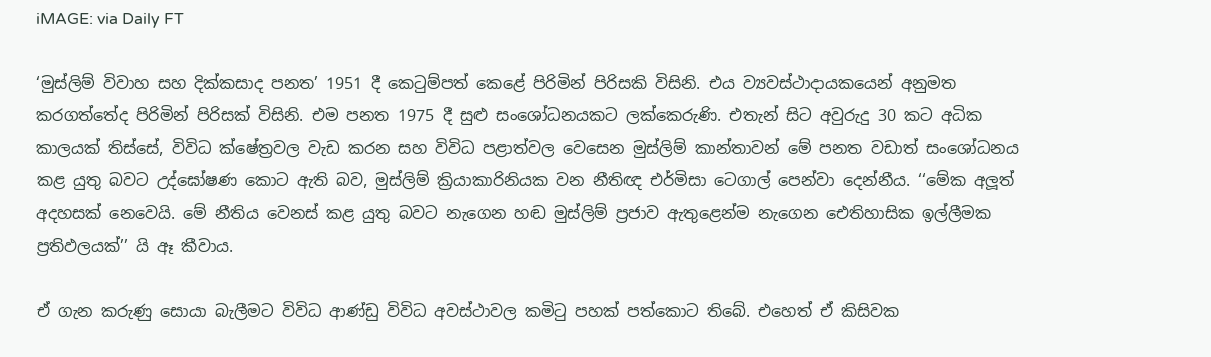iMAGE: via Daily FT

‘මුස්ලිම් විවාහ සහ දික්කසාද පනත’ 1951 දී කෙටුම්පත් කෙළේ පිරිමින් පිරිසකි විසිනි. එය ව්‍යවස්ථාදායකයෙන් අනුමත කරගත්තේද පිරිමින් පිරිසක් විසිනි. එම පනත 1975 දී සුළු සංශෝධනයකට ලක්කෙරුණි. එතැන් සිට අවුරුදු 30 කට අධික කාලයක් තිස්සේ, විවිධ ක්ෂේත්‍රවල වැඩ කරන සහ විවිධ පළාත්වල වෙසෙන මුස්ලිම් කාන්තාවන් මේ පනත වඩාත් සංශෝධනය කළ යුතු බවට උද්ඝෝෂණ කොට ඇති බව, මුස්ලිම් ක්‍රියාකාරිනියක වන නීතිඥ එර්මිසා ටෙගාල් පෙන්වා දෙන්නීය. ‘‘මේක අලූත් අදහසක් නෙවෙයි. මේ නීතිය වෙනස් කළ යුතු බවට නැගෙන හඬ මුස්ලිම් ප්‍රජාව ඇතුළෙන්ම නැගෙන ඓතිහාසික ඉල්ලීමක ප්‍රතිඵලයක්’’ යි ඈ කීවාය.

ඒ ගැන කරුණු සොයා බැලීමට විවිධ ආණ්ඩු විවිධ අවස්ථාවල කමිටු පහක් පත්කොට තිබේ. එහෙත් ඒ කිසිවක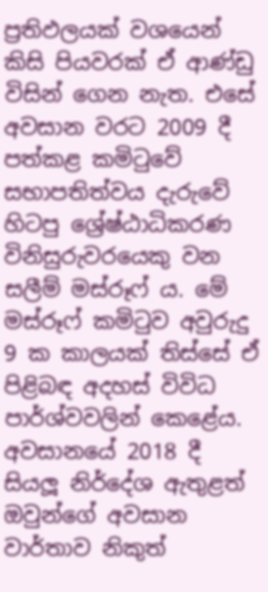ප්‍රතිඵලයක් වශයෙන් කිසි පියවරක් ඒ ආණ්ඩු විසින් ගෙන නැත. එසේ අවසාන වරට 2009 දී පත්කළ කමිටුවේ සභාපතිත්වය දැරුවේ හිටපු ශ්‍රේෂ්ඨාධිකරණ විනිසුරුවරයෙකු වන සලීම් මස්රූෆ් ය. මේ මස්රූෆ් කමිටුව අවුරුදු 9 ක කාලයක් තිස්සේ ඒ පිළිබඳ අදහස් විවිධ පාර්ශ්වවලින් කෙළේය. අවසානයේ 2018 දී සියලූ නිර්දේශ ඇතුළත් ඔවුන්ගේ අවසාන වාර්තාව නිකුත්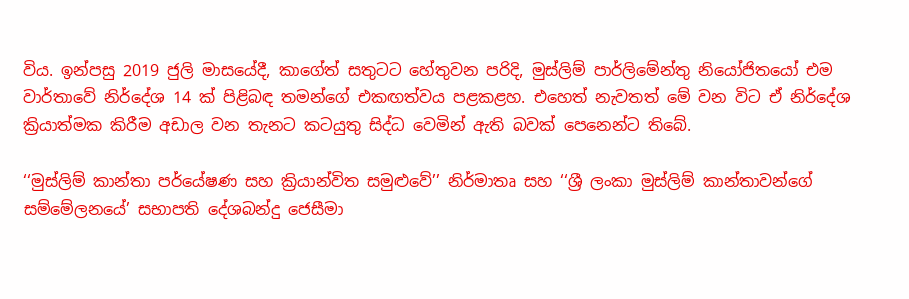විය. ඉන්පසු 2019 ජුලි මාසයේදී, කාගේත් සතුටට හේතුවන පරිදි, මුස්ලිම් පාර්ලිමේන්තු නියෝජිතයෝ එම වාර්තාවේ නිර්දේශ 14 ක් පිළිබඳ තමන්ගේ එකඟත්වය පළකළහ. එහෙත් නැවතත් මේ වන විට ඒ නිර්දේශ ක්‍රියාත්මක කිරීම අඩාල වන තැනට කටයුතු සිද්ධ වෙමින් ඇති බවක් පෙනෙන්ට තිබේ.

‘‘මුස්ලිම් කාන්තා පර්යේෂණ සහ ක්‍රියාන්විත සමුළුවේ’’ නිර්මාතෘ සහ ‘‘ශ්‍රී ලංකා මුස්ලිම් කාන්තාවන්ගේ සම්මේලනයේ’ සභාපති දේශබන්දු ජෙසීමා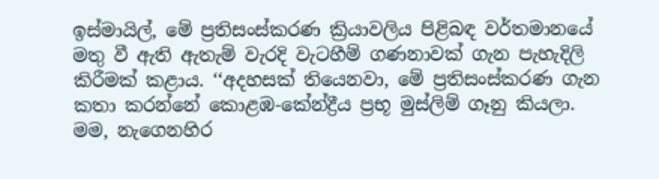ඉස්මායිල්, මේ ප්‍රතිසංස්කරණ ක්‍රියාවලිය පිළිබඳ වර්තමානයේ මතු වී ඇති ඇතැම් වැරදි වැටහීම් ගණනාවක් ගැන පැහැදිලි කිරීමක් කළාය. ‘‘අදහසක් තියෙනවා, මේ ප්‍රතිසංස්කරණ ගැන කතා කරන්නේ කොළඹ-කේන්ද්‍රීය ප්‍රභූ මුස්ලිම් ගෑනු කියලා. මම, නැගෙනහිර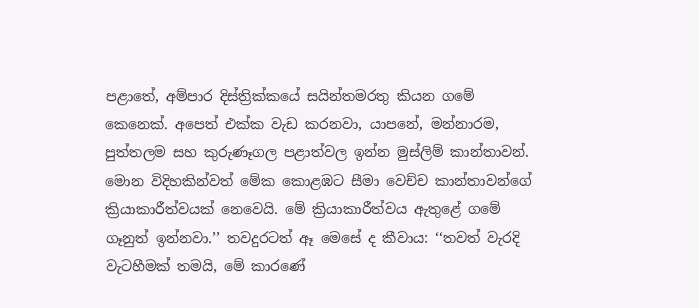පළාතේ, අම්පාර දිස්ත්‍රික්කයේ සයින්තමරතු කියන ගමේ කෙනෙක්. අපෙත් එක්ක වැඩ කරනවා, යාපනේ, මන්නාරම, පුත්තලම සහ කුරුණෑගල පළාත්වල ඉන්න මුස්ලිම් කාන්තාවන්. මොන විදිහකින්වත් මේක කොළඹට සීමා වෙච්ච කාන්තාවන්ගේ ක්‍රියාකාරීත්වයක් නෙවෙයි. මේ ක්‍රියාකාරීත්වය ඇතුළේ ගමේ ගෑනුත් ඉන්නවා.’’ තවදුරටත් ඈ මෙසේ ද කීවාය: ‘‘තවත් වැරදි වැටහීමක් තමයි, මේ කාරණේ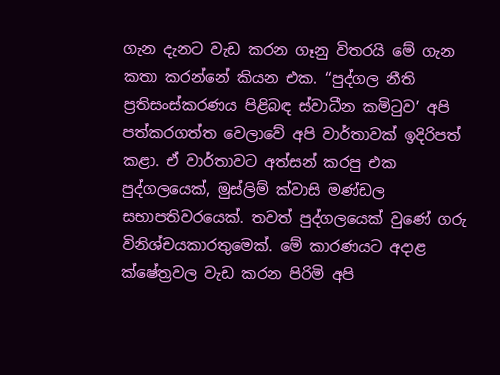ගැන දැනට වැඩ කරන ගෑනු විතරයි මේ ගැන කතා කරන්නේ කියන එක. ‘‘පුද්ගල නීති ප්‍රතිසංස්කරණය පිළිබඳ ස්වාධීන කමිටුව’ අපි පත්කරගත්ත වෙලාවේ අපි වාර්තාවක් ඉදිරිපත් කළා. ඒ වාර්තාවට අත්සන් කරපු එක පුද්ගලයෙක්, මුස්ලිම් ක්වාසි මණ්ඩල සභාපතිවරයෙක්. තවත් පුද්ගලයෙක් වුණේ ගරු විනිශ්චයකාරතුමෙක්. මේ කාරණයට අදාළ ක්ෂේත්‍රවල වැඩ කරන පිරිමි අපි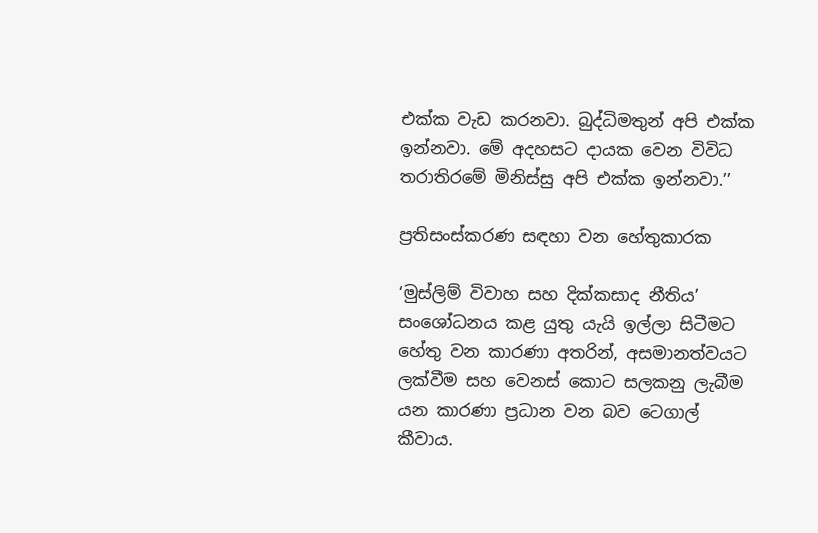එක්ක වැඩ කරනවා. බුද්ධිමතුන් අපි එක්ක ඉන්නවා. මේ අදහසට දායක වෙන විවිධ තරාතිරමේ මිනිස්සු අපි එක්ක ඉන්නවා.’’

ප්‍රතිසංස්කරණ සඳහා වන හේතුකාරක

‘මුස්ලිම් විවාහ සහ දික්කසාද නීතිය’ සංශෝධනය කළ යුතු යැයි ඉල්ලා සිටීමට හේතු වන කාරණා අතරින්, අසමානත්වයට ලක්වීම සහ වෙනස් කොට සලකනු ලැබීම යන කාරණා ප්‍රධාන වන බව ටෙගාල් කීවාය.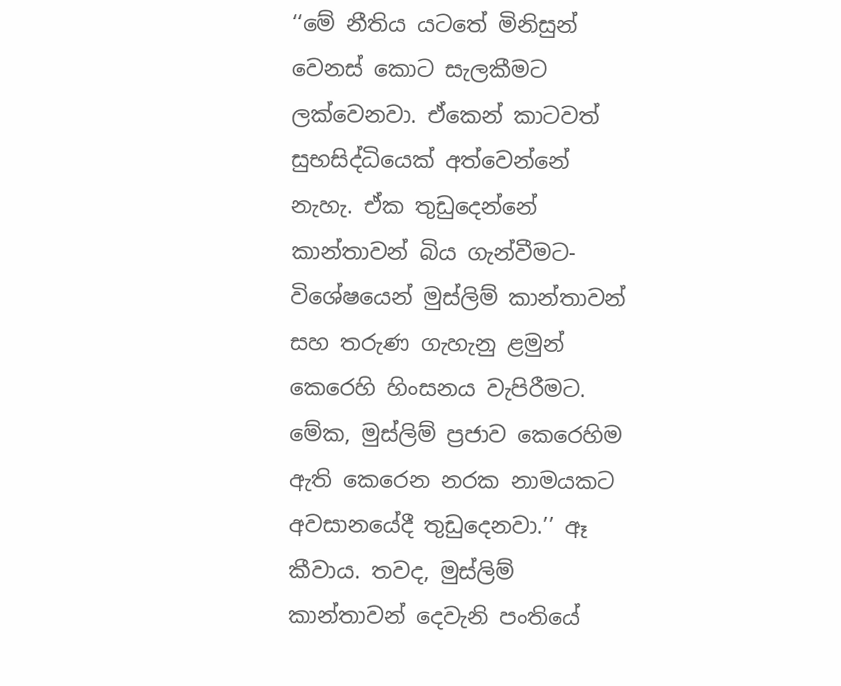‘‘මේ නීතිය යටතේ මිනිසුන් වෙනස් කොට සැලකීමට ලක්වෙනවා. ඒකෙන් කාටවත් සුභසිද්ධියෙක් අත්වෙන්නේ නැහැ. ඒක තුඩුදෙන්නේ කාන්තාවන් බිය ගැන්වීමට- විශේෂයෙන් මුස්ලිම් කාන්තාවන් සහ තරුණ ගැහැනු ළමුන් කෙරෙහි හිංසනය වැපිරීමට. මේක, මුස්ලිම් ප්‍රජාව කෙරෙහිම ඇති කෙරෙන නරක නාමයකට අවසානයේදී තුඩුදෙනවා.’’ ඈ කීවාය. තවද, මුස්ලිම් කාන්තාවන් දෙවැනි පංතියේ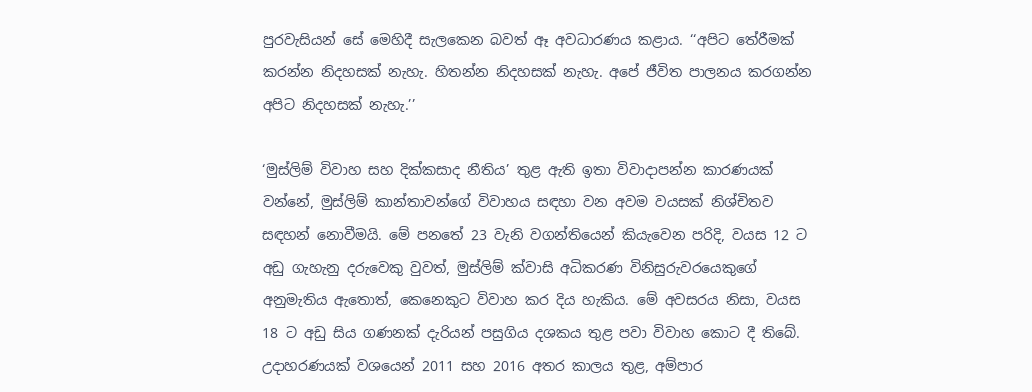පුරවැසියන් සේ මෙහිදී සැලකෙන බවත් ඈ අවධාරණය කළාය. ‘‘අපිට තේරීමක් කරන්න නිදහසක් නැහැ. හිතන්න නිදහසක් නැහැ. අපේ ජීවිත පාලනය කරගන්න අපිට නිදහසක් නැහැ.’’

‘මුස්ලිම් විවාහ සහ දික්කසාද නීතිය’ තුළ ඇති ඉතා විවාදාපන්න කාරණයක් වන්නේ, මුස්ලිම් කාන්තාවන්ගේ විවාහය සඳහා වන අවම වයසක් නිශ්චිතව සඳහන් නොවීමයි. මේ පනතේ 23 වැනි වගන්තියෙන් කියැවෙන පරිදි, වයස 12 ට අඩු ගැහැනු දරුවෙකු වුවත්, මුස්ලිම් ක්වාසි අධිකරණ විනිසුරුවරයෙකුගේ අනුමැතිය ඇතොත්, කෙනෙකුට විවාහ කර දිය හැකිය. මේ අවසරය නිසා, වයස 18 ට අඩු සිය ගණනක් දැරියන් පසුගිය දශකය තුළ පවා විවාහ කොට දී තිබේ. උදාහරණයක් වශයෙන් 2011 සහ 2016 අතර කාලය තුළ, අම්පාර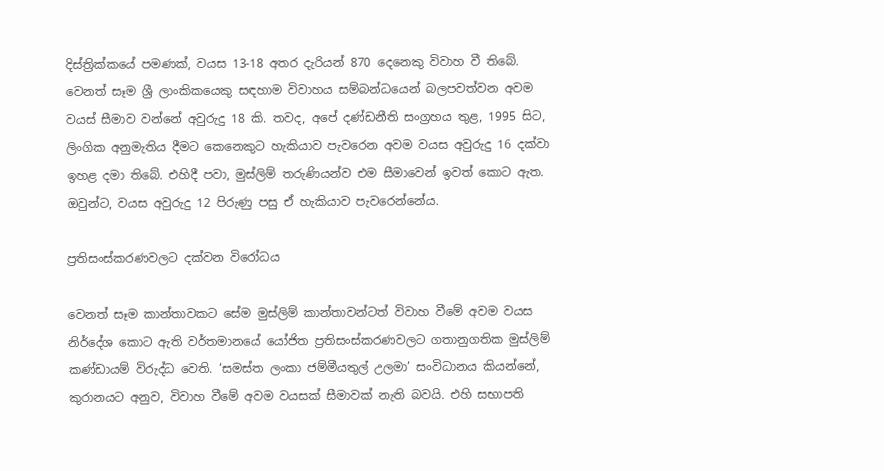දිස්ත්‍රික්කයේ පමණක්, වයස 13-18 අතර දැරියන් 870 දෙනෙකු විවාහ වී තිබේ. වෙනත් සෑම ශ්‍රී ලාංකිකයෙකු සඳහාම විවාහය සම්බන්ධයෙන් බලපවත්වන අවම වයස් සීමාව වන්නේ අවුරුදු 18 කි. තවද, අපේ දණ්ඩනීති සංග්‍රහය තුළ, 1995 සිට, ලිංගික අනුමැතිය දීමට කෙනෙකුට හැකියාව පැවරෙන අවම වයස අවුරුදු 16 දක්වා ඉහළ දමා තිබේ. එහිදී පවා, මුස්ලිම් තරුණියන්ව එම සීමාවෙන් ඉවත් කොට ඇත. ඔවුන්ට, වයස අවුරුදු 12 පිරුණු පසු ඒ හැකියාව පැවරෙන්නේය.

ප්‍රතිසංස්කරණවලට දක්වන විරෝධය

වෙනත් සෑම කාන්තාවකට සේම මුස්ලිම් කාන්තාවන්ටත් විවාහ වීමේ අවම වයස නිර්දේශ කොට ඇති වර්තමානයේ යෝජිත ප්‍රතිසංස්කරණවලට ගතානුගතික මුස්ලිම් කණ්ඩායම් විරුද්ධ වෙති. ‘සමස්ත ලංකා ජම්මීයතුල් උලමා’ සංවිධානය කියන්නේ, කුරානයට අනුව, විවාහ වීමේ අවම වයසක් සීමාවක් නැති බවයි. එහි සභාපති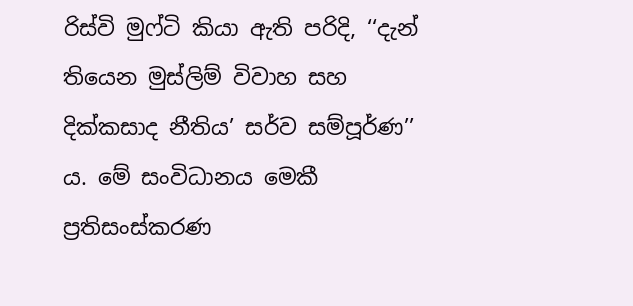රිස්වි මුෆ්ටි කියා ඇති පරිදි, ‘‘දැන් තියෙන මුස්ලිම් විවාහ සහ දික්කසාද නීතිය’ සර්ව සම්පූර්ණ’’ ය. මේ සංවිධානය මෙකී ප්‍රතිසංස්කරණ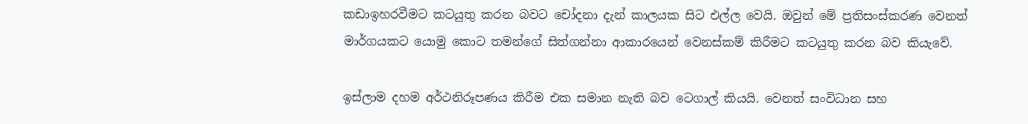කඩාඉහරවීමට කටයුතු කරන බවට චෝදනා දැන් කාලයක සිට එල්ල වෙයි. ඔවුන් මේ ප්‍රතිසංස්කරණ වෙනත් මාර්ගයකට යොමු කොට තමන්ගේ සිත්ගන්නා ආකාරයෙන් වෙනස්කම් කිරීමට කටයුතු කරන බව කියැවේ.

ඉස්ලාම දහම අර්ථනිරූපණය කිරීම එක සමාන නැති බව ටෙගාල් කියයි. වෙනත් සංවිධාන සහ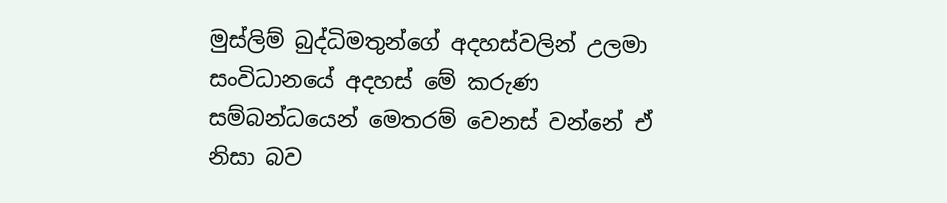මුස්ලිම් බුද්ධිමතුන්ගේ අදහස්වලින් උලමා සංවිධානයේ අදහස් මේ කරුණ සම්බන්ධයෙන් මෙතරම් වෙනස් වන්නේ ඒ නිසා බව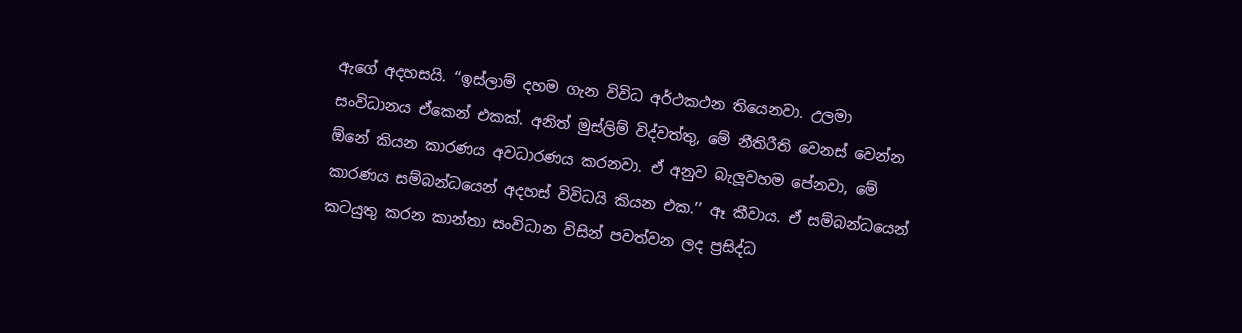ඇගේ අදහසයි. ‘‘ඉස්ලාම් දහම ගැන විවිධ අර්ථකථන තියෙනවා. උලමා සංවිධානය ඒකෙන් එකක්. අනිත් මුස්ලිම් විද්වත්තු, මේ නීතිරීති වෙනස් වෙන්න ඕනේ කියන කාරණය අවධාරණය කරනවා. ඒ අනුව බැලූවහම පේනවා, මේ කාරණය සම්බන්ධයෙන් අදහස් විවිධයි කියන එක.’’ ඈ කීවාය. ඒ සම්බන්ධයෙන් කටයුතු කරන කාන්තා සංවිධාන විසින් පවත්වන ලද ප්‍රසිද්ධ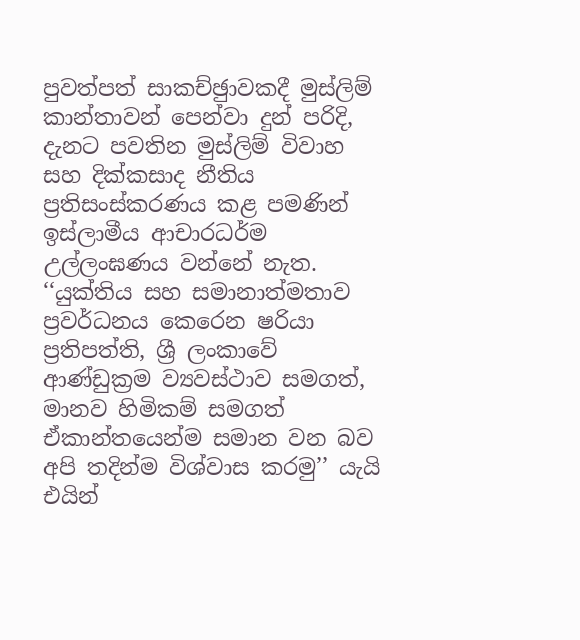පුවත්පත් සාකච්ඡුාවකදී මුස්ලිම් කාන්තාවන් පෙන්වා දුන් පරිදි, දැනට පවතින මුස්ලිම් විවාහ සහ දික්කසාද නීතිය ප්‍රතිසංස්කරණය කළ පමණින් ඉස්ලාමීය ආචාරධර්ම උල්ලංඝණය වන්නේ නැත. ‘‘යුක්තිය සහ සමානාත්මතාව ප්‍රවර්ධනය කෙරෙන ෂරියා ප්‍රතිපත්ති, ශ්‍රී ලංකාවේ ආණ්ඩුක්‍රම ව්‍යවස්ථාව සමගත්, මානව හිමිකම් සමගත් ඒකාන්තයෙන්ම සමාන වන බව අපි තදින්ම විශ්වාස කරමු’’ යැයි එයින්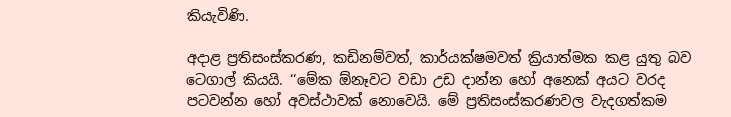කියැවිණි.

අදාළ ප්‍රතිසංස්කරණ, කඩිනම්වත්, කාර්යක්ෂමවත් ක්‍රියාත්මක කළ යුතු බව ටෙගාල් කියයි. ‘‘මේක ඕනෑවට වඩා උඩ දාන්න හෝ අනෙක් අයට වරද පටවන්න හෝ අවස්ථාවක් නොවෙයි. මේ ප්‍රතිසංස්කරණවල වැදගත්කම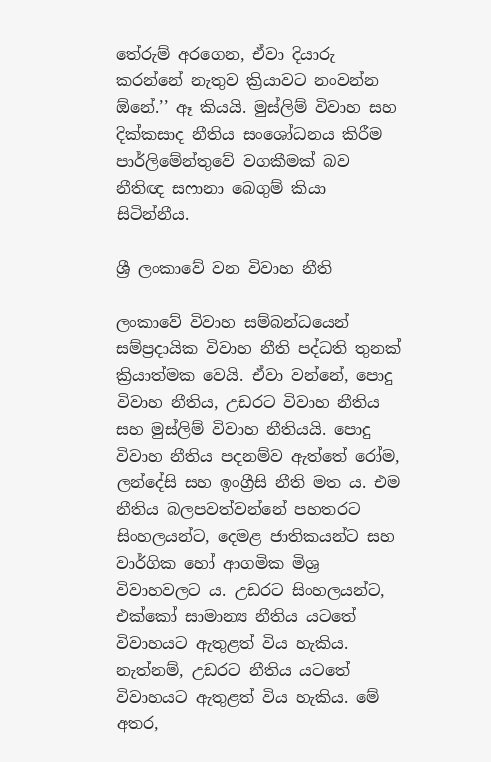තේරුම් අරගෙන, ඒවා දියාරු කරන්නේ නැතුව ක්‍රියාවට නංවන්න ඕනේ.’’ ඈ කියයි. මුස්ලිම් විවාහ සහ දික්කසාද නීතිය සංශෝධනය කිරීම පාර්ලිමේන්තුවේ වගකීමක් බව නීතිඥ සෆානා බෙගුම් කියා සිටින්නීය.

ශ්‍රී ලංකාවේ වන විවාහ නීති

ලංකාවේ විවාහ සම්බන්ධයෙන් සම්ප්‍රදායික විවාහ නීති පද්ධති තුනක් ක්‍රියාත්මක වෙයි. ඒවා වන්නේ, පොදු විවාහ නීතිය, උඩරට විවාහ නීතිය සහ මුස්ලිම් විවාහ නීතියයි. පොදු විවාහ නීතිය පදනම්ව ඇත්තේ රෝම, ලන්දේසි සහ ඉංග්‍රීසි නීති මත ය. එම නීතිය බලපවත්වන්නේ පහතරට සිංහලයන්ට, දෙමළ ජාතිකයන්ට සහ වාර්ගික හෝ ආගමික මිශ්‍ර විවාහවලට ය. උඩරට සිංහලයන්ට, එක්කෝ සාමාන්‍ය නීතිය යටතේ විවාහයට ඇතුළත් විය හැකිය. නැත්නම්, උඩරට නීතිය යටතේ විවාහයට ඇතුළත් විය හැකිය. මේ අතර,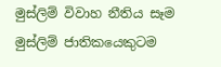මුස්ලිම් විවාහ නීතිය සෑම මුස්ලිම් ජාතිකයෙකුටම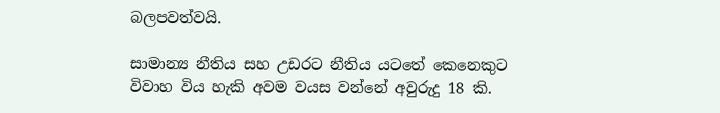බලපවත්වයි.

සාමාන්‍ය නීතිය සහ උඩරට නීතිය යටතේ කෙනෙකුට විවාහ විය හැකි අවම වයස වන්නේ අවුරුදු 18 කි.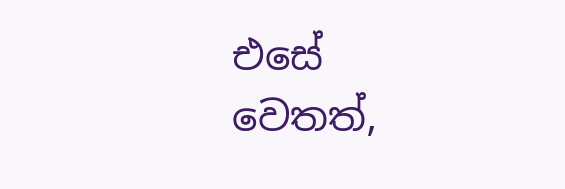එසේ වෙතත්,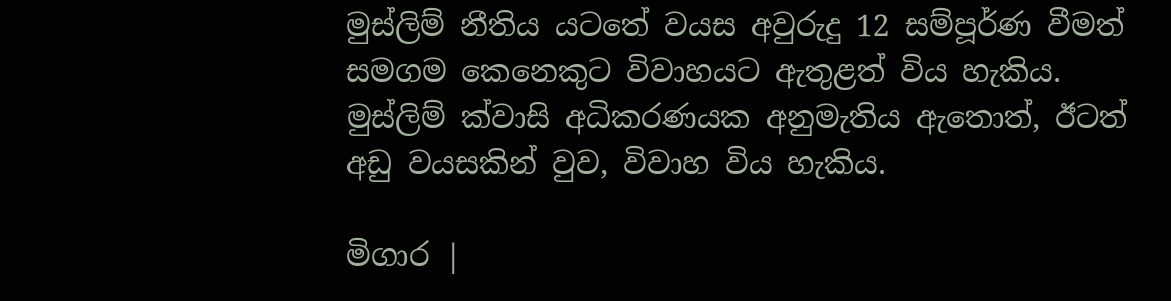මුස්ලිම් නීතිය යටතේ වයස අවුරුදු 12 සම්පූර්ණ වීමත් සමගම කෙනෙකුට විවාහයට ඇතුළත් විය හැකිය. මුස්ලිම් ක්වාසි අධිකරණයක අනුමැතිය ඇතොත්, ඊටත් අඩු වයසකින් වුව, විවාහ විය හැකිය.

මිගාර |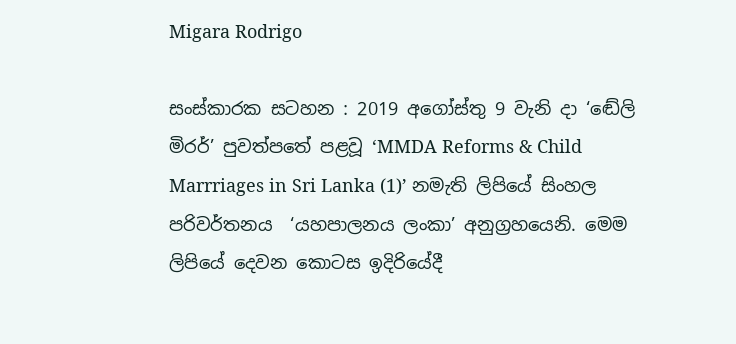Migara Rodrigo

සංස්කාරක සටහන : 2019 අගෝස්තු 9 වැනි දා ‘ඬේලි මිරර්’ පුවත්පතේ පළවූ ‘MMDA Reforms & Child Marrriages in Sri Lanka (1)’ නමැති ලිපියේ සිංහල පරිවර්තනය  ‘යහපාලනය ලංකා’ අනුග්‍රහයෙනි. මෙම ලිපියේ දෙවන කොටස ඉදිරියේදී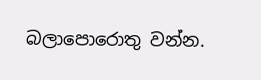බලාපොරොතු වන්න.